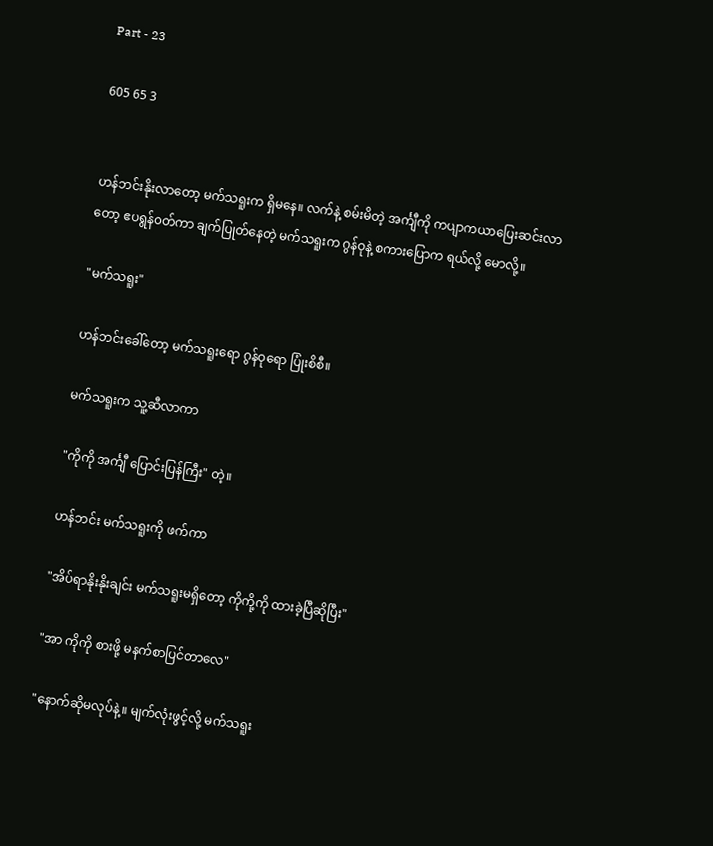Part - 23

605 65 3


ဟန်ဘင်းနိုးလာတော့ မက်သရူးက ရှိမနေ။ လက်နဲ့ စမ်းမိတဲ့ အင်္ကျီကို ကပျာကယာပြေးဆင်းလာတော့ ဧပရွန်၀တ်ကာ ချက်ပြုတ်နေတဲ့ မက်သရူးက ဂွန်ဝုနဲ့ စကားပြောက ရယ်လို့ မောလို့။

"မက်သရူး"

ဟန်ဘင်းခေါ်တော့ မက်သရူးရော ဂွန်ဝုရော ပြုံးစိစီ။

မက်သရူးက သူ့ဆီလာကာ

"ကိုကို အင်္ကျီ ပြောင်းပြန်ကြီး" တဲ့။

ဟန်ဘင်း မက်သရူးကို ဖက်ကာ

"အိပ်ရာနိုး‌နိုးချင်း မက်သရူးမရှိတော့ ကိုကို့ကို ထားခဲ့ပြီဆိုပြီး"

"အာ ကိုကို စားဖို့ မနက်စာပြင်တာလေ"

"နောက်ဆိုမလုပ်နဲ့။ မျက်လုံးဖွင့်လို့ မက်သရူး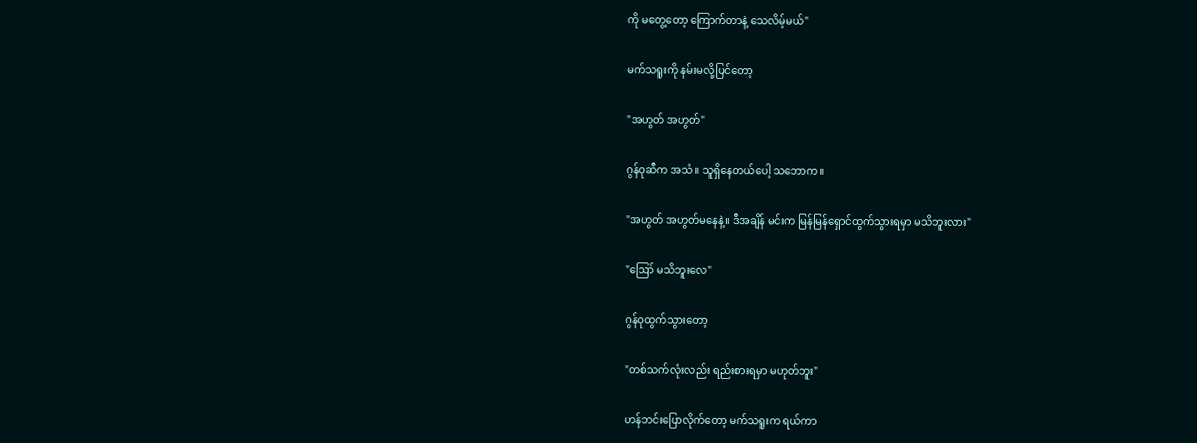ကို မတွေ့တော့ ကြောက်တာနဲ့ သေလိမ့်မယ်"

မက်သရူးကို နမ်းမလို့ပြင်တော့

"အဟွတ် အဟွတ်"

ဂွန်ဝုဆီက အသံ။ သူရှိနေတယ်ပေါ့ သဘောက။

"အဟွတ် အဟွတ်မနေနဲ့။ ဒီအချိန် မင်းက မြန်မြန်ရှောင်ထွက်သွားရမှာ မသိဘူးလား"

"ဪ မသိဘူးလေ"

ဂွန်ဝုထွက်သွားတော့

"တစ်သက်လုံးလည်း ရည်းစားရမှာ မဟုတ်ဘူး"

ဟန်ဘင်းပြောလိုက်တော့ မက်သရူးက ရယ်ကာ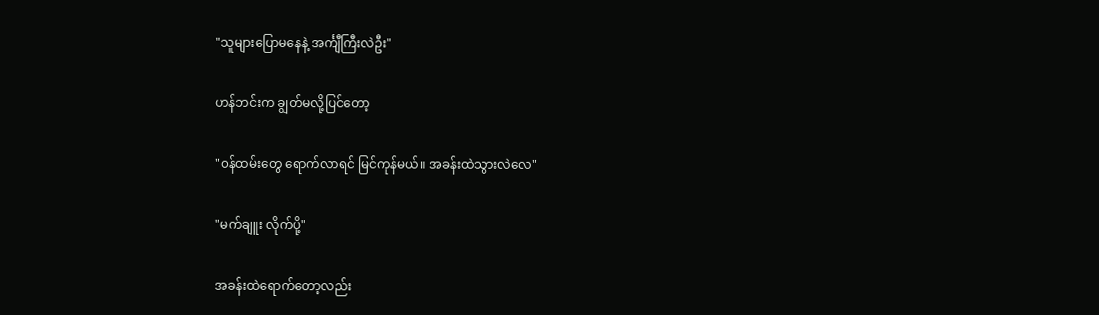"သူများပြောမနေနဲ့ အင်္ကျီကြီးလဲဦး"

ဟန်ဘင်းက ချွတ်မလို့ပြင်တော့

"၀န်ထမ်းတွေ ရောက်လာရင် မြင်ကုန်မယ်။ အခန်းထဲသွားလဲလေ"

"မက်ချူး လိုက်ပို့"

အခန်းထဲရောက်တော့လည်း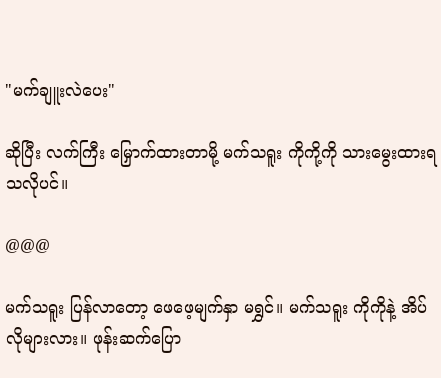"မက်ချူးလဲပေး"

ဆိုပြီး လက်ကြီး မြှောက်ထားတာမို့ မက်သရူး ကိုကို့ကို သားမွေးထားရသလိုပင်။

@@@

မက်သရူး ပြန်လာတော့ ဖေဖေ့မျက်နှာ မရွှင်။ မက်သရူး ကိုကိုနဲ့ အိပ်လိုများလား။ ဖုန်းဆက်ပြော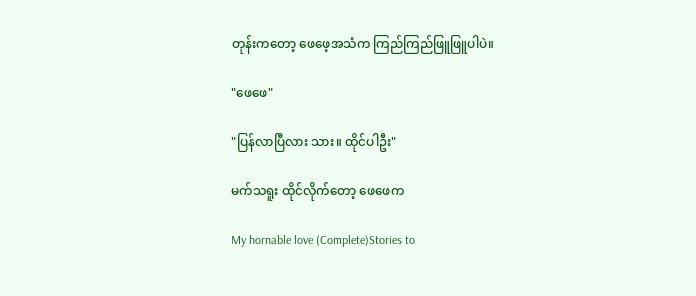တုန်းကတော့ ဖေဖေ့အသံက ကြည်ကြည်ဖြူဖြူပါပဲ။

"ဖေဖေ"

"ပြန်လာပြီလား သား။ ထိုင်ပါဦး"

မက်သရူး ထိုင်လိုက်တော့ ဖေဖေက

My hornable love (Complete)Stories to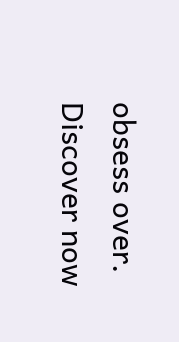obsess over. Discover now